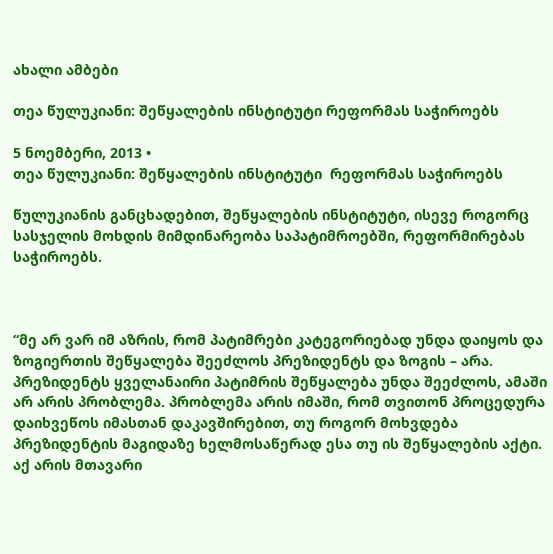ახალი ამბები

თეა წულუკიანი: შეწყალების ინსტიტუტი რეფორმას საჭიროებს

5 ნოემბერი, 2013 •
თეა წულუკიანი: შეწყალების ინსტიტუტი  რეფორმას საჭიროებს

წულუკიანის განცხადებით, შეწყალების ინსტიტუტი, ისევე როგორც სასჯელის მოხდის მიმდინარეობა საპატიმროებში, რეფორმირებას საჭიროებს.



“მე არ ვარ იმ აზრის, რომ პატიმრები კატეგორიებად უნდა დაიყოს და ზოგიერთის შეწყალება შეეძლოს პრეზიდენტს და ზოგის – არა. პრეზიდენტს ყველანაირი პატიმრის შეწყალება უნდა შეეძლოს, ამაში არ არის პრობლემა. პრობლემა არის იმაში, რომ თვითონ პროცედურა დაიხვეწოს იმასთან დაკავშირებით, თუ როგორ მოხვდება პრეზიდენტის მაგიდაზე ხელმოსაწერად ესა თუ ის შეწყალების აქტი. აქ არის მთავარი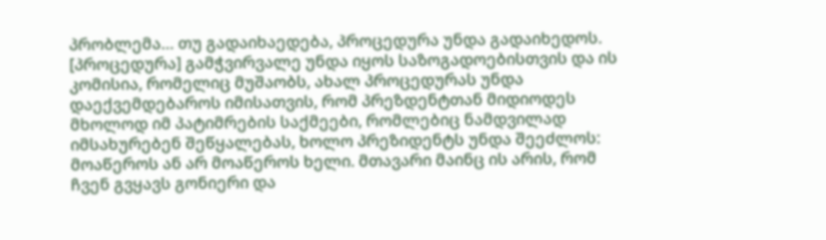პრობლემა… თუ გადაიხაედება, პროცედურა უნდა გადაიხედოს. [პროცედურა] გამჭვირვალე უნდა იყოს საზოგადოებისთვის და ის კომისია, რომელიც მუშაობს, ახალ პროცედურას უნდა დაექვემდებაროს იმისათვის, რომ პრეზდენტთან მიდიოდეს მხოლოდ იმ პატიმრების საქმეები, რომლებიც ნამდვილად იმსახურებენ შეწყალებას, ხოლო პრეზიდენტს უნდა შეეძლოს: მოაწეროს ან არ მოაწეროს ხელი. მთავარი მაინც ის არის, რომ ჩვენ გვყავს გონიერი და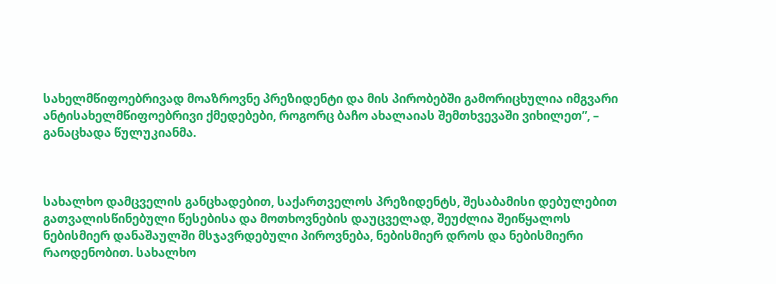სახელმწიფოებრივად მოაზროვნე პრეზიდენტი და მის პირობებში გამორიცხულია იმგვარი ანტისახელმწიფოებრივი ქმედებები, როგორც ბაჩო ახალაიას შემთხვევაში ვიხილეთ”, – განაცხადა წულუკიანმა.



სახალხო დამცველის განცხადებით, საქართველოს პრეზიდენტს, შესაბამისი დებულებით გათვალისწინებული წესებისა და მოთხოვნების დაუცველად, შეუძლია შეიწყალოს ნებისმიერ დანაშაულში მსჯავრდებული პიროვნება, ნებისმიერ დროს და ნებისმიერი რაოდენობით. სახალხო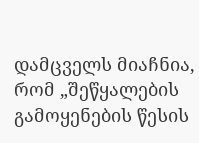დამცველს მიაჩნია, რომ „შეწყალების გამოყენების წესის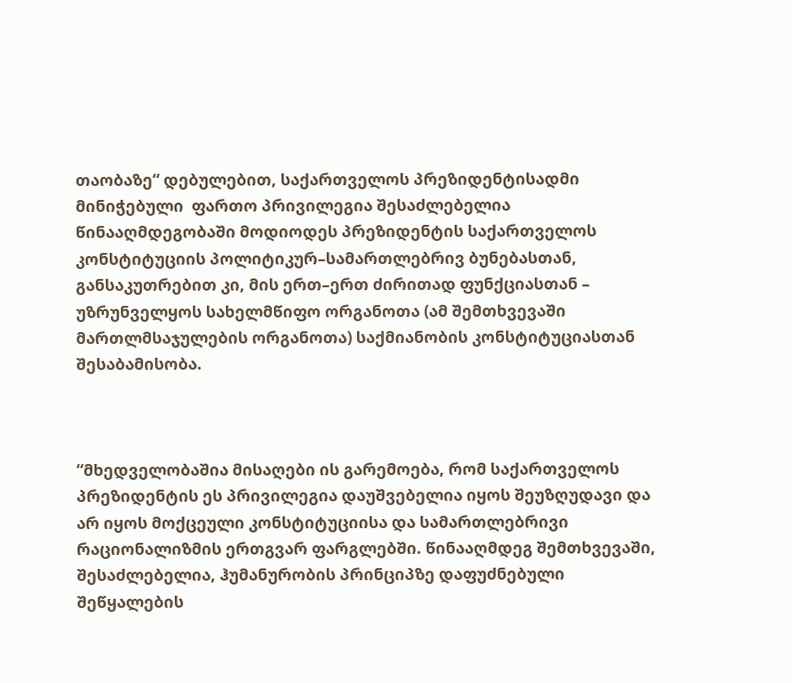თაობაზე“ დებულებით, საქართველოს პრეზიდენტისადმი მინიჭებული  ფართო პრივილეგია შესაძლებელია წინააღმდეგობაში მოდიოდეს პრეზიდენტის საქართველოს კონსტიტუციის პოლიტიკურ–სამართლებრივ ბუნებასთან, განსაკუთრებით კი, მის ერთ–ერთ ძირითად ფუნქციასთან – უზრუნველყოს სახელმწიფო ორგანოთა (ამ შემთხვევაში მართლმსაჯულების ორგანოთა) საქმიანობის კონსტიტუციასთან შესაბამისობა.



“მხედველობაშია მისაღები ის გარემოება, რომ საქართველოს პრეზიდენტის ეს პრივილეგია დაუშვებელია იყოს შეუზღუდავი და არ იყოს მოქცეული კონსტიტუციისა და სამართლებრივი რაციონალიზმის ერთგვარ ფარგლებში. წინააღმდეგ შემთხვევაში, შესაძლებელია, ჰუმანურობის პრინციპზე დაფუძნებული შეწყალების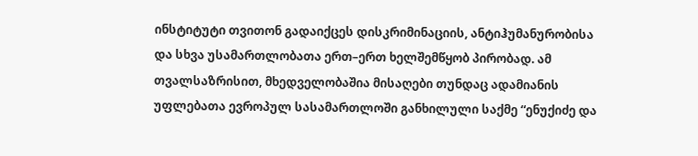ინსტიტუტი თვითონ გადაიქცეს დისკრიმინაციის, ანტიჰუმანურობისა და სხვა უსამართლობათა ერთ–ერთ ხელშემწყობ პირობად. ამ თვალსაზრისით, მხედველობაშია მისაღები თუნდაც ადამიანის უფლებათა ევროპულ სასამართლოში განხილული საქმე “ენუქიძე და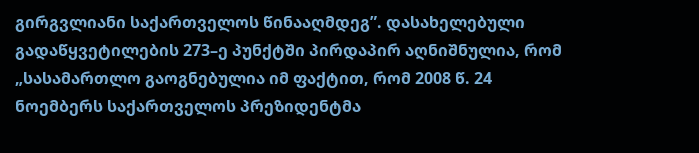გირგვლიანი საქართველოს წინააღმდეგ”. დასახელებული გადაწყვეტილების 273–ე პუნქტში პირდაპირ აღნიშნულია, რომ „სასამართლო გაოგნებულია იმ ფაქტით, რომ 2008 წ. 24 ნოემბერს საქართველოს პრეზიდენტმა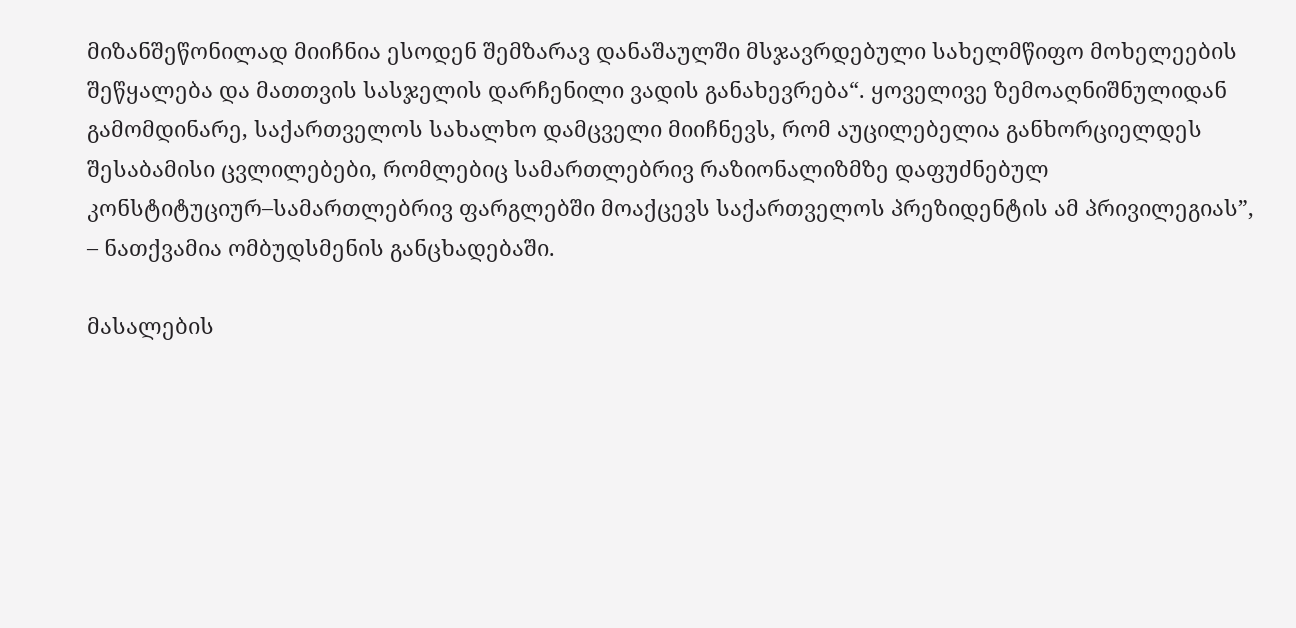მიზანშეწონილად მიიჩნია ესოდენ შემზარავ დანაშაულში მსჯავრდებული სახელმწიფო მოხელეების შეწყალება და მათთვის სასჯელის დარჩენილი ვადის განახევრება“. ყოველივე ზემოაღნიშნულიდან გამომდინარე, საქართველოს სახალხო დამცველი მიიჩნევს, რომ აუცილებელია განხორციელდეს შესაბამისი ცვლილებები, რომლებიც სამართლებრივ რაზიონალიზმზე დაფუძნებულ კონსტიტუციურ–სამართლებრივ ფარგლებში მოაქცევს საქართველოს პრეზიდენტის ამ პრივილეგიას”, – ნათქვამია ომბუდსმენის განცხადებაში.

მასალების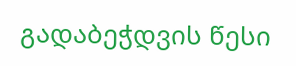გადაბეჭდვის წესი